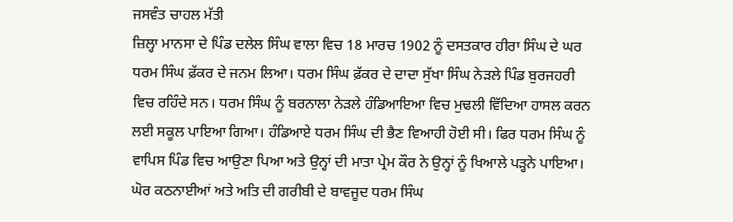ਜਸਵੰਤ ਚਾਹਲ ਮੱਤੀ
ਜ਼ਿਲ੍ਹਾ ਮਾਨਸਾ ਦੇ ਪਿੰਡ ਦਲੇਲ ਸਿੰਘ ਵਾਲਾ ਵਿਚ 18 ਮਾਰਚ 1902 ਨੂੰ ਦਸਤਕਾਰ ਹੀਰਾ ਸਿੰਘ ਦੇ ਘਰ ਧਰਮ ਸਿੰਘ ਫ਼ੱਕਰ ਦੇ ਜਨਮ ਲਿਆ। ਧਰਮ ਸਿੰਘ ਫ਼ੱਕਰ ਦੇ ਦਾਦਾ ਸੁੱਖਾ ਸਿੰਘ ਨੇੜਲੇ ਪਿੰਡ ਬੁਰਜਹਰੀ ਵਿਚ ਰਹਿੰਦੇ ਸਨ। ਧਰਮ ਸਿੰਘ ਨੂੰ ਬਰਨਾਲਾ ਨੇੜਲੇ ਹੰਡਿਆਇਆ ਵਿਚ ਮੁਢਲੀ ਵਿੱਦਿਆ ਹਾਸਲ ਕਰਨ ਲਈ ਸਕੂਲ ਪਾਇਆ ਗਿਆ। ਹੰਡਿਆਏ ਧਰਮ ਸਿੰਘ ਦੀ ਭੈਣ ਵਿਆਹੀ ਹੋਈ ਸੀ। ਫਿਰ ਧਰਮ ਸਿੰਘ ਨੂੰ ਵਾਪਿਸ ਪਿੰਡ ਵਿਚ ਆਉਣਾ ਪਿਆ ਅਤੇ ਉਨ੍ਹਾਂ ਦੀ ਮਾਤਾ ਪ੍ਰੇਮ ਕੌਰ ਨੇ ਉਨ੍ਹਾਂ ਨੂੰ ਖਿਆਲੇ ਪੜ੍ਹਨੇ ਪਾਇਆ। ਘੋਰ ਕਠਨਾਈਆਂ ਅਤੇ ਅਤਿ ਦੀ ਗਰੀਬੀ ਦੇ ਬਾਵਜੂਦ ਧਰਮ ਸਿੰਘ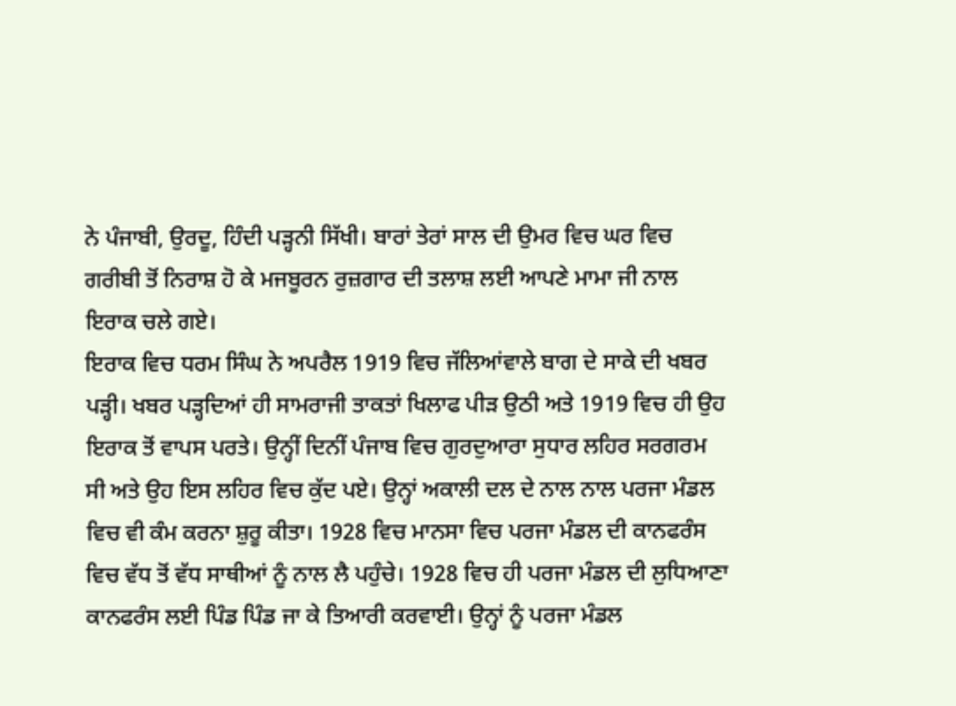ਨੇ ਪੰਜਾਬੀ, ਉਰਦੂ, ਹਿੰਦੀ ਪੜ੍ਹਨੀ ਸਿੱਖੀ। ਬਾਰਾਂ ਤੇਰਾਂ ਸਾਲ ਦੀ ਉਮਰ ਵਿਚ ਘਰ ਵਿਚ ਗਰੀਬੀ ਤੋਂ ਨਿਰਾਸ਼ ਹੋ ਕੇ ਮਜਬੂਰਨ ਰੁਜ਼ਗਾਰ ਦੀ ਤਲਾਸ਼ ਲਈ ਆਪਣੇ ਮਾਮਾ ਜੀ ਨਾਲ ਇਰਾਕ ਚਲੇ ਗਏ।
ਇਰਾਕ ਵਿਚ ਧਰਮ ਸਿੰਘ ਨੇ ਅਪਰੈਲ 1919 ਵਿਚ ਜੱਲਿਆਂਵਾਲੇ ਬਾਗ ਦੇ ਸਾਕੇ ਦੀ ਖਬਰ ਪੜ੍ਹੀ। ਖਬਰ ਪੜ੍ਹਦਿਆਂ ਹੀ ਸਾਮਰਾਜੀ ਤਾਕਤਾਂ ਖਿਲਾਫ ਪੀੜ ਉਠੀ ਅਤੇ 1919 ਵਿਚ ਹੀ ਉਹ ਇਰਾਕ ਤੋਂ ਵਾਪਸ ਪਰਤੇ। ਉਨ੍ਹੀਂ ਦਿਨੀਂ ਪੰਜਾਬ ਵਿਚ ਗੁਰਦੁਆਰਾ ਸੁਧਾਰ ਲਹਿਰ ਸਰਗਰਮ ਸੀ ਅਤੇ ਉਹ ਇਸ ਲਹਿਰ ਵਿਚ ਕੁੱਦ ਪਏ। ਉਨ੍ਹਾਂ ਅਕਾਲੀ ਦਲ ਦੇ ਨਾਲ ਨਾਲ ਪਰਜਾ ਮੰਡਲ ਵਿਚ ਵੀ ਕੰਮ ਕਰਨਾ ਸ਼ੁਰੂ ਕੀਤਾ। 1928 ਵਿਚ ਮਾਨਸਾ ਵਿਚ ਪਰਜਾ ਮੰਡਲ ਦੀ ਕਾਨਫਰੰਸ ਵਿਚ ਵੱਧ ਤੋਂ ਵੱਧ ਸਾਥੀਆਂ ਨੂੰ ਨਾਲ ਲੈ ਪਹੁੰਚੇ। 1928 ਵਿਚ ਹੀ ਪਰਜਾ ਮੰਡਲ ਦੀ ਲੁਧਿਆਣਾ ਕਾਨਫਰੰਸ ਲਈ ਪਿੰਡ ਪਿੰਡ ਜਾ ਕੇ ਤਿਆਰੀ ਕਰਵਾਈ। ਉਨ੍ਹਾਂ ਨੂੰ ਪਰਜਾ ਮੰਡਲ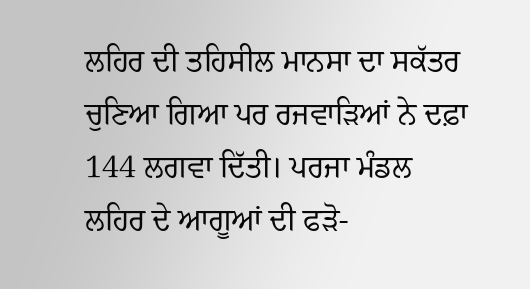ਲਹਿਰ ਦੀ ਤਹਿਸੀਲ ਮਾਨਸਾ ਦਾ ਸਕੱਤਰ ਚੁਣਿਆ ਗਿਆ ਪਰ ਰਜਵਾੜਿਆਂ ਨੇ ਦਫ਼ਾ 144 ਲਗਵਾ ਦਿੱਤੀ। ਪਰਜਾ ਮੰਡਲ ਲਹਿਰ ਦੇ ਆਗੂਆਂ ਦੀ ਫੜੋ-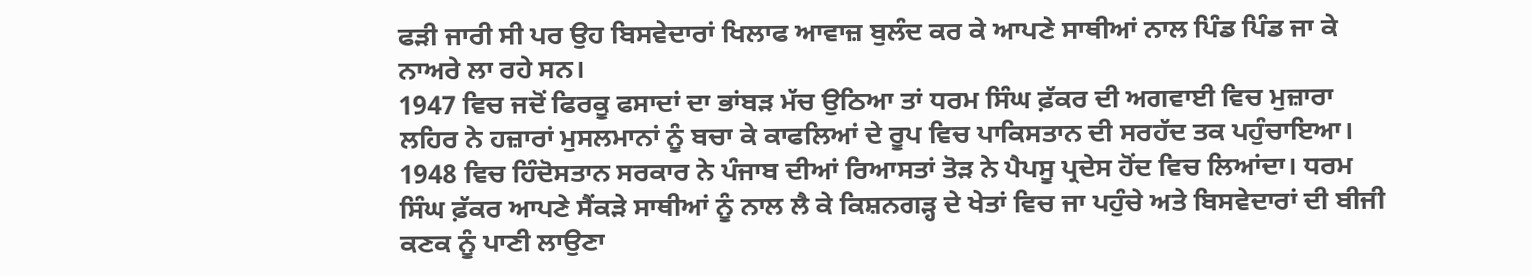ਫੜੀ ਜਾਰੀ ਸੀ ਪਰ ਉਹ ਬਿਸਵੇਦਾਰਾਂ ਖਿਲਾਫ ਆਵਾਜ਼ ਬੁਲੰਦ ਕਰ ਕੇ ਆਪਣੇ ਸਾਥੀਆਂ ਨਾਲ ਪਿੰਡ ਪਿੰਡ ਜਾ ਕੇ ਨਾਅਰੇ ਲਾ ਰਹੇ ਸਨ।
1947 ਵਿਚ ਜਦੋਂ ਫਿਰਕੂ ਫਸਾਦਾਂ ਦਾ ਭਾਂਬੜ ਮੱਚ ਉਠਿਆ ਤਾਂ ਧਰਮ ਸਿੰਘ ਫ਼ੱਕਰ ਦੀ ਅਗਵਾਈ ਵਿਚ ਮੁਜ਼ਾਰਾ ਲਹਿਰ ਨੇ ਹਜ਼ਾਰਾਂ ਮੁਸਲਮਾਨਾਂ ਨੂੰ ਬਚਾ ਕੇ ਕਾਫਲਿਆਂ ਦੇ ਰੂਪ ਵਿਚ ਪਾਕਿਸਤਾਨ ਦੀ ਸਰਹੱਦ ਤਕ ਪਹੁੰਚਾਇਆ। 1948 ਵਿਚ ਹਿੰਦੋਸਤਾਨ ਸਰਕਾਰ ਨੇ ਪੰਜਾਬ ਦੀਆਂ ਰਿਆਸਤਾਂ ਤੋੜ ਨੇ ਪੈਪਸੂ ਪ੍ਰਦੇਸ ਹੋਂਦ ਵਿਚ ਲਿਆਂਦਾ। ਧਰਮ ਸਿੰਘ ਫ਼ੱਕਰ ਆਪਣੇ ਸੈਂਕੜੇ ਸਾਥੀਆਂ ਨੂੰ ਨਾਲ ਲੈ ਕੇ ਕਿਸ਼ਨਗੜ੍ਹ ਦੇ ਖੇਤਾਂ ਵਿਚ ਜਾ ਪਹੁੰਚੇ ਅਤੇ ਬਿਸਵੇਦਾਰਾਂ ਦੀ ਬੀਜੀ ਕਣਕ ਨੂੰ ਪਾਣੀ ਲਾਉਣਾ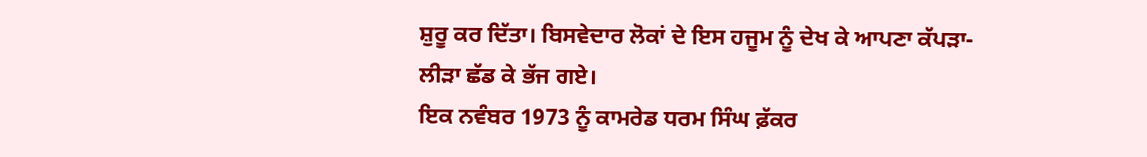ਸ਼ੁਰੂ ਕਰ ਦਿੱਤਾ। ਬਿਸਵੇਦਾਰ ਲੋਕਾਂ ਦੇ ਇਸ ਹਜੂਮ ਨੂੰ ਦੇਖ ਕੇ ਆਪਣਾ ਕੱਪੜਾ-ਲੀੜਾ ਛੱਡ ਕੇ ਭੱਜ ਗਏ।
ਇਕ ਨਵੰਬਰ 1973 ਨੂੰ ਕਾਮਰੇਡ ਧਰਮ ਸਿੰਘ ਫ਼ੱਕਰ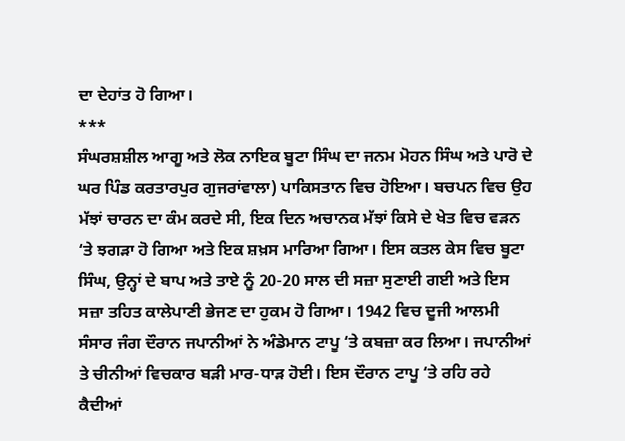ਦਾ ਦੇਹਾਂਤ ਹੋ ਗਿਆ।
***
ਸੰਘਰਸ਼ਸ਼ੀਲ ਆਗੂ ਅਤੇ ਲੋਕ ਨਾਇਕ ਬੂਟਾ ਸਿੰਘ ਦਾ ਜਨਮ ਮੋਹਨ ਸਿੰਘ ਅਤੇ ਪਾਰੋ ਦੇ ਘਰ ਪਿੰਡ ਕਰਤਾਰਪੁਰ ਗੁਜਰਾਂਵਾਲਾ) ਪਾਕਿਸਤਾਨ ਵਿਚ ਹੋਇਆ। ਬਚਪਨ ਵਿਚ ਉਹ ਮੱਝਾਂ ਚਾਰਨ ਦਾ ਕੰਮ ਕਰਦੇ ਸੀ, ਇਕ ਦਿਨ ਅਚਾਨਕ ਮੱਝਾਂ ਕਿਸੇ ਦੇ ਖੇਤ ਵਿਚ ਵੜਨ ‘ਤੇ ਝਗੜਾ ਹੋ ਗਿਆ ਅਤੇ ਇਕ ਸ਼ਖ਼ਸ ਮਾਰਿਆ ਗਿਆ। ਇਸ ਕਤਲ ਕੇਸ ਵਿਚ ਬੂਟਾ ਸਿੰਘ, ਉਨ੍ਹਾਂ ਦੇ ਬਾਪ ਅਤੇ ਤਾਏ ਨੂੰ 20-20 ਸਾਲ ਦੀ ਸਜ਼ਾ ਸੁਣਾਈ ਗਈ ਅਤੇ ਇਸ ਸਜ਼ਾ ਤਹਿਤ ਕਾਲੇਪਾਣੀ ਭੇਜਣ ਦਾ ਹੁਕਮ ਹੋ ਗਿਆ। 1942 ਵਿਚ ਦੂਜੀ ਆਲਮੀ ਸੰਸਾਰ ਜੰਗ ਦੌਰਾਨ ਜਪਾਨੀਆਂ ਨੇ ਅੰਡੇਮਾਨ ਟਾਪੂ ‘ਤੇ ਕਬਜ਼ਾ ਕਰ ਲਿਆ। ਜਪਾਨੀਆਂ ਤੇ ਚੀਨੀਆਂ ਵਿਚਕਾਰ ਬੜੀ ਮਾਰ-ਧਾੜ ਹੋਈ। ਇਸ ਦੌਰਾਨ ਟਾਪੂ ‘ਤੇ ਰਹਿ ਰਹੇ ਕੈਦੀਆਂ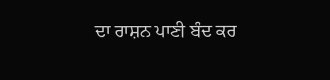ਦਾ ਰਾਸ਼ਨ ਪਾਣੀ ਬੰਦ ਕਰ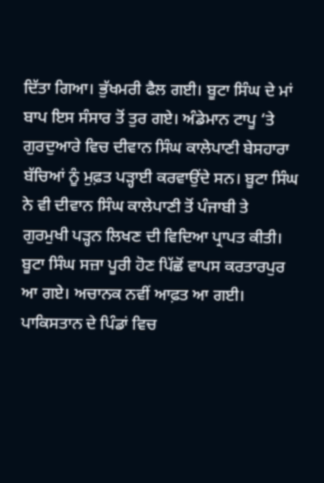ਦਿੱਤਾ ਗਿਆ। ਭੁੱਖਮਰੀ ਫੈਲ ਗਈ। ਬੂਟਾ ਸਿੰਘ ਦੇ ਮਾਂ ਬਾਪ ਇਸ ਸੰਸਾਰ ਤੋਂ ਤੁਰ ਗਏ। ਅੰਡੇਮਾਨ ਟਾਪੂ ‘ਤੇ ਗੁਰਦੁਆਰੇ ਵਿਚ ਦੀਵਾਨ ਸਿੰਘ ਕਾਲੇਪਾਣੀ ਬੇਸਹਾਰਾ ਬੱਚਿਆਂ ਨੂੰ ਮੁਫ਼ਤ ਪੜ੍ਹਾਈ ਕਰਵਾਉਂਦੇ ਸਨ। ਬੂਟਾ ਸਿੰਘ ਨੇ ਵੀ ਦੀਵਾਨ ਸਿੰਘ ਕਾਲੇਪਾਣੀ ਤੋਂ ਪੰਜਾਬੀ ਤੇ ਗੁਰਮੁਖੀ ਪੜ੍ਹਨ ਲਿਖਣ ਦੀ ਵਿਦਿਆ ਪ੍ਰਾਪਤ ਕੀਤੀ।
ਬੂਟਾ ਸਿੰਘ ਸਜ਼ਾ ਪੂਰੀ ਹੋਣ ਪਿੱਛੋਂ ਵਾਪਸ ਕਰਤਾਰਪੁਰ ਆ ਗਏ। ਅਚਾਨਕ ਨਵੀਂ ਆਫ਼ਤ ਆ ਗਈ। ਪਾਕਿਸਤਾਨ ਦੇ ਪਿੰਡਾਂ ਵਿਚ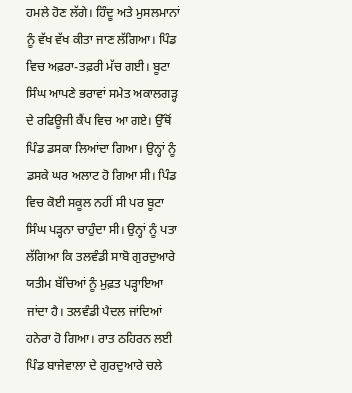ਹਮਲੇ ਹੋਣ ਲੱਗੇ। ਹਿੰਦੂ ਅਤੇ ਮੁਸਲਮਾਨਾਂ ਨੂੰ ਵੱਖ ਵੱਖ ਕੀਤਾ ਜਾਣ ਲੱਗਿਆ। ਪਿੰਡ ਵਿਚ ਅਫ਼ਰਾ-ਤਫ਼ਰੀ ਮੱਚ ਗਈ। ਬੂਟਾ ਸਿੰਘ ਆਪਣੇ ਭਰਾਵਾਂ ਸਮੇਤ ਅਕਾਲਗੜ੍ਹ ਦੇ ਰਫਿਊਜੀ ਕੈਂਪ ਵਿਚ ਆ ਗਏ। ਉੱਥੋਂ ਪਿੰਡ ਡਸਕਾ ਲਿਆਂਦਾ ਗਿਆ। ਉਨ੍ਹਾਂ ਨੂੰ ਡਸਕੇ ਘਰ ਅਲਾਟ ਹੋ ਗਿਆ ਸੀ। ਪਿੰਡ ਵਿਚ ਕੋਈ ਸਕੂਲ ਨਹੀਂ ਸੀ ਪਰ ਬੂਟਾ ਸਿੰਘ ਪੜ੍ਹਨਾ ਚਾਹੁੰਦਾ ਸੀ। ਉਨ੍ਹਾਂ ਨੂੰ ਪਤਾ ਲੱਗਿਆ ਕਿ ਤਲਵੰਡੀ ਸਾਬੋ ਗੁਰਦੁਆਰੇ ਯਤੀਮ ਬੱਚਿਆਂ ਨੂੰ ਮੁਫ਼ਤ ਪੜ੍ਹਾਇਆ ਜਾਂਦਾ ਹੈ। ਤਲਵੰਡੀ ਪੈਦਲ ਜਾਂਦਿਆਂ ਹਨੇਰਾ ਹੋ ਗਿਆ। ਰਾਤ ਠਹਿਰਨ ਲਈ ਪਿੰਡ ਬਾਜੇਵਾਲਾ ਦੇ ਗੁਰਦੁਆਰੇ ਚਲੇ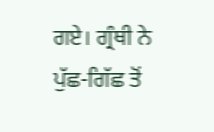ਗਏ। ਗ੍ਰੰਥੀ ਨੇ ਪੁੱਛ-ਗਿੱਛ ਤੋਂ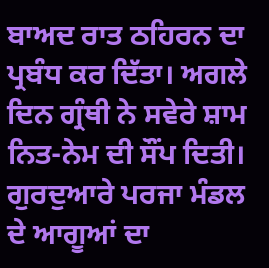ਬਾਅਦ ਰਾਤ ਠਹਿਰਨ ਦਾ ਪ੍ਰਬੰਧ ਕਰ ਦਿੱਤਾ। ਅਗਲੇ ਦਿਨ ਗ੍ਰੰਥੀ ਨੇ ਸਵੇਰੇ ਸ਼ਾਮ ਨਿਤ-ਨੇਮ ਦੀ ਸੌਂਪ ਦਿਤੀ।
ਗੁਰਦੁਆਰੇ ਪਰਜਾ ਮੰਡਲ ਦੇ ਆਗੂਆਂ ਦਾ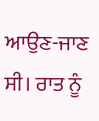ਆਉਣ-ਜਾਣ ਸੀ। ਰਾਤ ਨੂੰ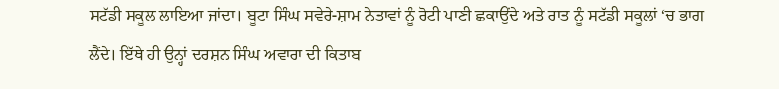ਸਟੱਡੀ ਸਕੂਲ ਲਾਇਆ ਜਾਂਦਾ। ਬੂਟਾ ਸਿੰਘ ਸਵੇਰੇ-ਸ਼ਾਮ ਨੇਤਾਵਾਂ ਨੂੰ ਰੋਟੀ ਪਾਣੀ ਛਕਾਉਂਦੇ ਅਤੇ ਰਾਤ ਨੂੰ ਸਟੱਡੀ ਸਕੂਲਾਂ ‘ਚ ਭਾਗ ਲੈਂਦੇ। ਇੱਥੇ ਹੀ ਉਨ੍ਹਾਂ ਦਰਸ਼ਨ ਸਿੰਘ ਅਵਾਰਾ ਦੀ ਕਿਤਾਬ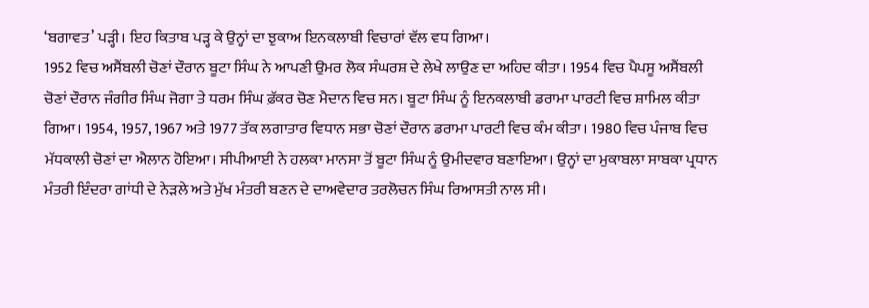‘ਬਗਾਵਤ’ ਪੜ੍ਹੀ। ਇਹ ਕਿਤਾਬ ਪੜ੍ਹ ਕੇ ਉਨ੍ਹਾਂ ਦਾ ਝੁਕਾਅ ਇਨਕਲਾਬੀ ਵਿਚਾਰਾਂ ਵੱਲ ਵਧ ਗਿਆ।
1952 ਵਿਚ ਅਸੈਂਬਲੀ ਚੋਣਾਂ ਦੌਰਾਨ ਬੂਟਾ ਸਿੰਘ ਨੇ ਆਪਣੀ ਉਮਰ ਲੋਕ ਸੰਘਰਸ਼ ਦੇ ਲੇਖੇ ਲਾਉਣ ਦਾ ਅਹਿਦ ਕੀਤਾ। 1954 ਵਿਚ ਪੈਪਸੂ ਅਸੈਂਬਲੀ ਚੋਣਾਂ ਦੌਰਾਨ ਜੰਗੀਰ ਸਿੰਘ ਜੋਗਾ ਤੇ ਧਰਮ ਸਿੰਘ ਫ਼ੱਕਰ ਚੋਣ ਮੈਦਾਨ ਵਿਚ ਸਨ। ਬੂਟਾ ਸਿੰਘ ਨੂੰ ਇਨਕਲਾਬੀ ਡਰਾਮਾ ਪਾਰਟੀ ਵਿਚ ਸ਼ਾਮਿਲ ਕੀਤਾ ਗਿਆ। 1954, 1957, 1967 ਅਤੇ 1977 ਤੱਕ ਲਗਾਤਾਰ ਵਿਧਾਨ ਸਭਾ ਚੋਣਾਂ ਦੌਰਾਨ ਡਰਾਮਾ ਪਾਰਟੀ ਵਿਚ ਕੰਮ ਕੀਤਾ। 1980 ਵਿਚ ਪੰਜਾਬ ਵਿਚ ਮੱਧਕਾਲੀ ਚੋਣਾਂ ਦਾ ਐਲਾਨ ਹੋਇਆ। ਸੀਪੀਆਈ ਨੇ ਹਲਕਾ ਮਾਨਸਾ ਤੋਂ ਬੂਟਾ ਸਿੰਘ ਨੂੰ ਉਮੀਦਵਾਰ ਬਣਾਇਆ। ਉਨ੍ਹਾਂ ਦਾ ਮੁਕਾਬਲਾ ਸਾਬਕਾ ਪ੍ਰਧਾਨ ਮੰਤਰੀ ਇੰਦਰਾ ਗਾਂਧੀ ਦੇ ਨੇੜਲੇ ਅਤੇ ਮੁੱਖ ਮੰਤਰੀ ਬਣਨ ਦੇ ਦਾਅਵੇਦਾਰ ਤਰਲੋਚਨ ਸਿੰਘ ਰਿਆਸਤੀ ਨਾਲ ਸੀ।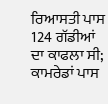ਰਿਆਸਤੀ ਪਾਸ 124 ਗੱਡੀਆਂ ਦਾ ਕਾਫਲਾ ਸੀ; ਕਾਮਰੇਡਾਂ ਪਾਸ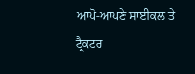ਆਪੋ-ਆਪਣੇ ਸਾਈਕਲ ਤੇ ਟ੍ਰੈਕਟਰ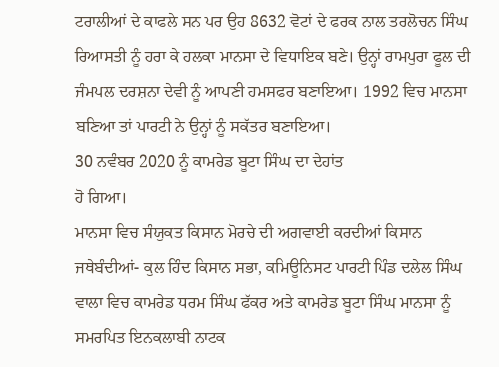ਟਰਾਲੀਆਂ ਦੇ ਕਾਫਲੇ ਸਨ ਪਰ ਉਹ 8632 ਵੋਟਾਂ ਦੇ ਫਰਕ ਨਾਲ ਤਰਲੋਚਨ ਸਿੰਘ ਰਿਆਸਤੀ ਨੂੰ ਹਰਾ ਕੇ ਹਲਕਾ ਮਾਨਸਾ ਦੇ ਵਿਧਾਇਕ ਬਣੇ। ਉਨ੍ਹਾਂ ਰਾਮਪੁਰਾ ਫੂਲ ਦੀ ਜੰਮਪਲ ਦਰਸ਼ਨਾ ਦੇਵੀ ਨੂੰ ਆਪਣੀ ਹਮਸਫਰ ਬਣਾਇਆ। 1992 ਵਿਚ ਮਾਨਸਾ ਬਣਿਆ ਤਾਂ ਪਾਰਟੀ ਨੇ ਉਨ੍ਹਾਂ ਨੂੰ ਸਕੱਤਰ ਬਣਾਇਆ।
30 ਨਵੰਬਰ 2020 ਨੂੰ ਕਾਮਰੇਡ ਬੂਟਾ ਸਿੰਘ ਦਾ ਦੇਹਾਂਤ
ਹੋ ਗਿਆ।
ਮਾਨਸਾ ਵਿਚ ਸੰਯੁਕਤ ਕਿਸਾਨ ਮੋਰਚੇ ਦੀ ਅਗਵਾਈ ਕਰਦੀਆਂ ਕਿਸਾਨ ਜਥੇਬੰਦੀਆਂ- ਕੁਲ ਹਿੰਦ ਕਿਸਾਨ ਸਭਾ, ਕਮਿਊਨਿਸਟ ਪਾਰਟੀ ਪਿੰਡ ਦਲੇਲ ਸਿੰਘ ਵਾਲਾ ਵਿਚ ਕਾਮਰੇਡ ਧਰਮ ਸਿੰਘ ਫੱਕਰ ਅਤੇ ਕਾਮਰੇਡ ਬੂਟਾ ਸਿੰਘ ਮਾਨਸਾ ਨੂੰ ਸਮਰਪਿਤ ਇਨਕਲਾਬੀ ਨਾਟਕ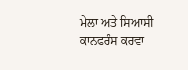ਮੇਲਾ ਅਤੇ ਸਿਆਸੀ ਕਾਨਫਰੰਸ ਕਰਵਾ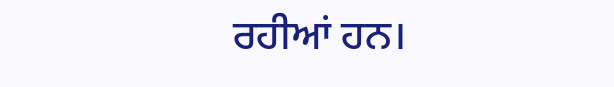ਰਹੀਆਂ ਹਨ।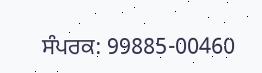ਸੰਪਰਕ: 99885-00460